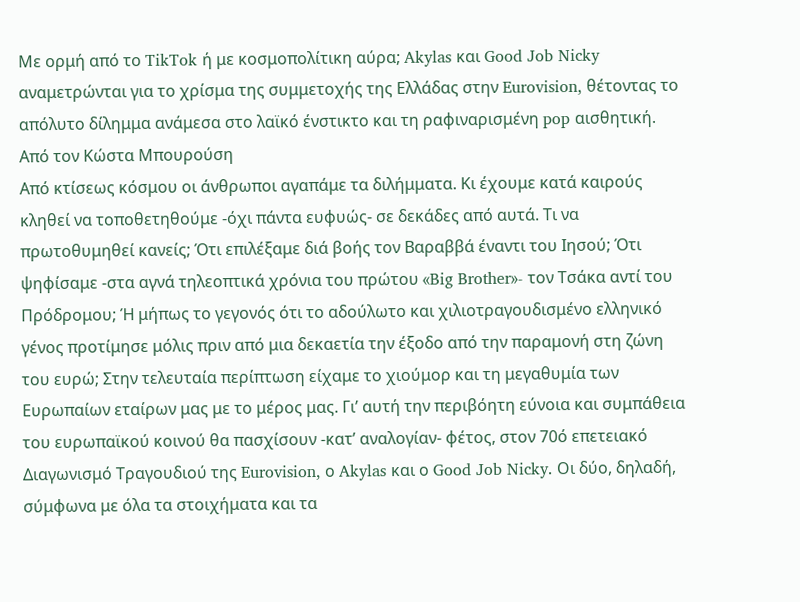Με ορμή από το TikTok ή με κοσμοπολίτικη αύρα; Akylas και Good Job Nicky αναμετρώνται για το χρίσμα της συμμετοχής της Ελλάδας στην Eurovision, θέτοντας το απόλυτο δίλημμα ανάμεσα στο λαϊκό ένστικτο και τη ραφιναρισμένη pop αισθητική.
Από τον Κώστα Μπουρούση
Από κτίσεως κόσμου οι άνθρωποι αγαπάμε τα διλήμματα. Κι έχουμε κατά καιρούς κληθεί να τοποθετηθούμε -όχι πάντα ευφυώς- σε δεκάδες από αυτά. Τι να πρωτοθυμηθεί κανείς; Ότι επιλέξαμε διά βοής τον Βαραββά έναντι του Ιησού; Ότι ψηφίσαμε -στα αγνά τηλεοπτικά χρόνια του πρώτου «Big Brother»- τον Τσάκα αντί του Πρόδρομου; Ή μήπως το γεγονός ότι το αδούλωτο και χιλιοτραγουδισμένο ελληνικό γένος προτίμησε μόλις πριν από μια δεκαετία την έξοδο από την παραμονή στη ζώνη του ευρώ; Στην τελευταία περίπτωση είχαμε το χιούμορ και τη μεγαθυμία των Ευρωπαίων εταίρων μας με το μέρος μας. Γι’ αυτή την περιβόητη εύνοια και συμπάθεια του ευρωπαϊκού κοινού θα πασχίσουν -κατ’ αναλογίαν- φέτος, στον 70ό επετειακό Διαγωνισμό Τραγουδιού της Eurovision, ο Akylas και ο Good Job Nicky. Οι δύο, δηλαδή, σύμφωνα με όλα τα στοιχήματα και τα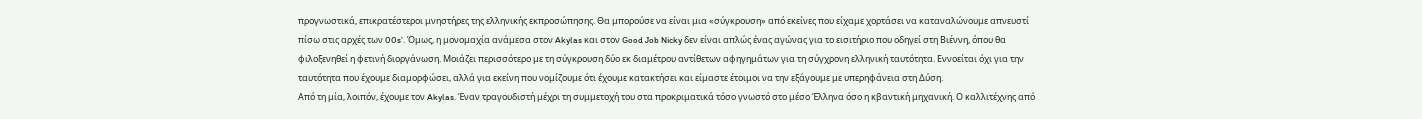προγνωστικά, επικρατέστεροι μνηστήρες της ελληνικής εκπροσώπησης. Θα μπορούσε να είναι μια «σύγκρουση» από εκείνες που είχαμε χορτάσει να καταναλώνουμε απνευστί πίσω στις αρχές των 00s’. Όμως, η μονομαχία ανάμεσα στον Akylas και στον Good Job Nicky δεν είναι απλώς ένας αγώνας για το εισιτήριο που οδηγεί στη Βιέννη, όπου θα φιλοξενηθεί η φετινή διοργάνωση. Μοιάζει περισσότερο με τη σύγκρουση δύο εκ διαμέτρου αντίθετων αφηγημάτων για τη σύγχρονη ελληνική ταυτότητα. Εννοείται όχι για την ταυτότητα που έχουμε διαμορφώσει, αλλά για εκείνη που νομίζουμε ότι έχουμε κατακτήσει και είμαστε έτοιμοι να την εξάγουμε με υπερηφάνεια στη Δύση.
Από τη μία, λοιπόν, έχουμε τον Akylas. Έναν τραγουδιστή μέχρι τη συμμετοχή του στα προκριματικά τόσο γνωστό στο μέσο Έλληνα όσο η κβαντική μηχανική. Ο καλλιτέχνης από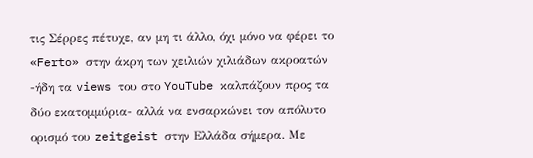τις Σέρρες πέτυχε, αν μη τι άλλο, όχι μόνο να φέρει το «Ferto» στην άκρη των χειλιών χιλιάδων ακροατών -ήδη τα views του στο YouTube καλπάζουν προς τα δύο εκατομμύρια- αλλά να ενσαρκώνει τον απόλυτο ορισμό του zeitgeist στην Ελλάδα σήμερα. Με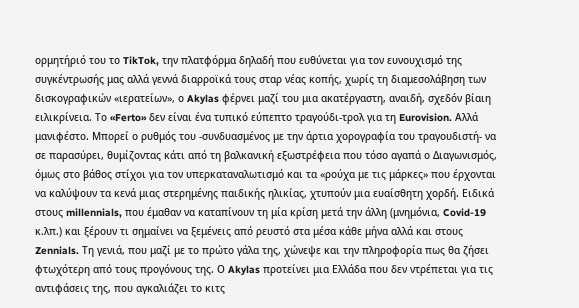ορμητήριό του το TikTok, την πλατφόρμα δηλαδή που ευθύνεται για τον ευνουχισμό της συγκέντρωσής μας αλλά γεννά διαρροϊκά τους σταρ νέας κοπής, χωρίς τη διαμεσολάβηση των δισκογραφικών «ιερατείων», ο Akylas φέρνει μαζί του μια ακατέργαστη, αναιδή, σχεδόν βίαιη ειλικρίνεια. Το «Ferto» δεν είναι ένα τυπικό εύπεπτο τραγούδι-τρολ για τη Eurovision. Αλλά μανιφέστο. Μπορεί ο ρυθμός του -συνδυασμένος με την άρτια χορογραφία του τραγουδιστή- να σε παρασύρει, θυμίζοντας κάτι από τη βαλκανική εξωστρέφεια που τόσο αγαπά ο Διαγωνισμός, όμως στο βάθος στίχοι για τον υπερκαταναλωτισμό και τα «ρούχα με τις μάρκες» που έρχονται να καλύψουν τα κενά μιας στερημένης παιδικής ηλικίας, χτυπούν μια ευαίσθητη χορδή. Ειδικά στους millennials, που έμαθαν να καταπίνουν τη μία κρίση μετά την άλλη (μνημόνια, Covid-19 κ.λπ.) και ξέρουν τι σημαίνει να ξεμένεις από ρευστό στα μέσα κάθε μήνα αλλά και στους Zennials. Τη γενιά, που μαζί με το πρώτο γάλα της, χώνεψε και την πληροφορία πως θα ζήσει φτωχότερη από τους προγόνους της. Ο Akylas προτείνει μια Ελλάδα που δεν ντρέπεται για τις αντιφάσεις της, που αγκαλιάζει το κιτς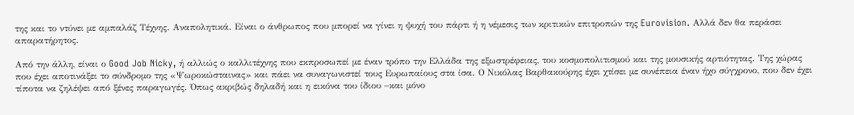της και το ντύνει με αμπαλάζ Τέχνης. Αναπολητικά. Είναι ο άνθρωπος που μπορεί να γίνει η ψυχή του πάρτι ή η νέμεσις των κριτικών επιτροπών της Eurovision. Αλλά δεν θα περάσει απαρατήρητος.

Από την άλλη, είναι ο Good Job Nicky, ή αλλιώς ο καλλιτέχνης που εκπροσωπεί με έναν τρόπο την Ελλάδα της εξωστρέφειας, του κοσμοπολιτισμού και της μουσικής αρτιότητας. Της χώρας που έχει αποτινάξει το σύνδρομο της «Ψωροκώσταινας» και πάει να συναγωνιστεί τους Ευρωπαίους στα ίσα. Ο Νικόλας Βαρθακούρης έχει χτίσει με συνέπεια έναν ήχο σύγχρονο, που δεν έχει τίποτα να ζηλέψει από ξένες παραγωγές. Όπως ακριβώς δηλαδή και η εικόνα του ίδιου –και μόνο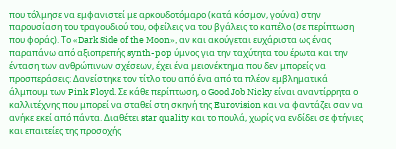που τόλμησε να εμφανιστεί με αρκουδοτόμαρο (κατά κόσμον, γούνα) στην παρουσίαση του τραγουδιού του, οφείλεις να του βγάλεις το καπέλο (σε περίπτωση που φοράς). Το «Dark Side of the Moon», αν και ακούγεται ευχάριστα ως ένας παραπάνω από αξιοπρεπής synth-pop ύμνος για την ταχύτητα του έρωτα και την ένταση των ανθρώπινων σχέσεων, έχει ένα μειονέκτημα που δεν μπορείς να προσπεράσεις: Δανείστηκε τον τίτλο του από ένα από τα πλέον εμβληματικά άλμπουμ των Pink Floyd. Σε κάθε περίπτωση, ο Good Job Nicky είναι αναντίρρητα ο καλλιτέχνης που μπορεί να σταθεί στη σκηνή της Eurovision και να φαντάζει σαν να ανήκε εκεί από πάντα. Διαθέτει star quality και το πουλά, χωρίς να ενδίδει σε φτήνιες και επαιτείες της προσοχής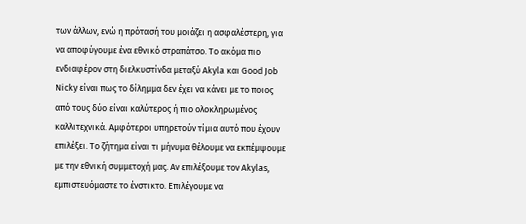των άλλων, ενώ η πρότασή του μοιάζει η ασφαλέστερη, για να αποφύγουμε ένα εθνικό στραπάτσο. Το ακόμα πιο ενδιαφέρον στη διελκυστίνδα μεταξύ Akyla και Good Job Nicky είναι πως το δίλημμα δεν έχει να κάνει με το ποιος από τους δύο είναι καλύτερος ή πιο ολοκληρωμένος καλλιτεχνικά. Αμφότεροι υπηρετούν τίμια αυτό που έχουν επιλέξει. Το ζήτημα είναι τι μήνυμα θέλουμε να εκπέμψουμε με την εθνική συμμετοχή μας. Αν επιλέξουμε τον Akylas, εμπιστευόμαστε το ένστικτο. Επιλέγουμε να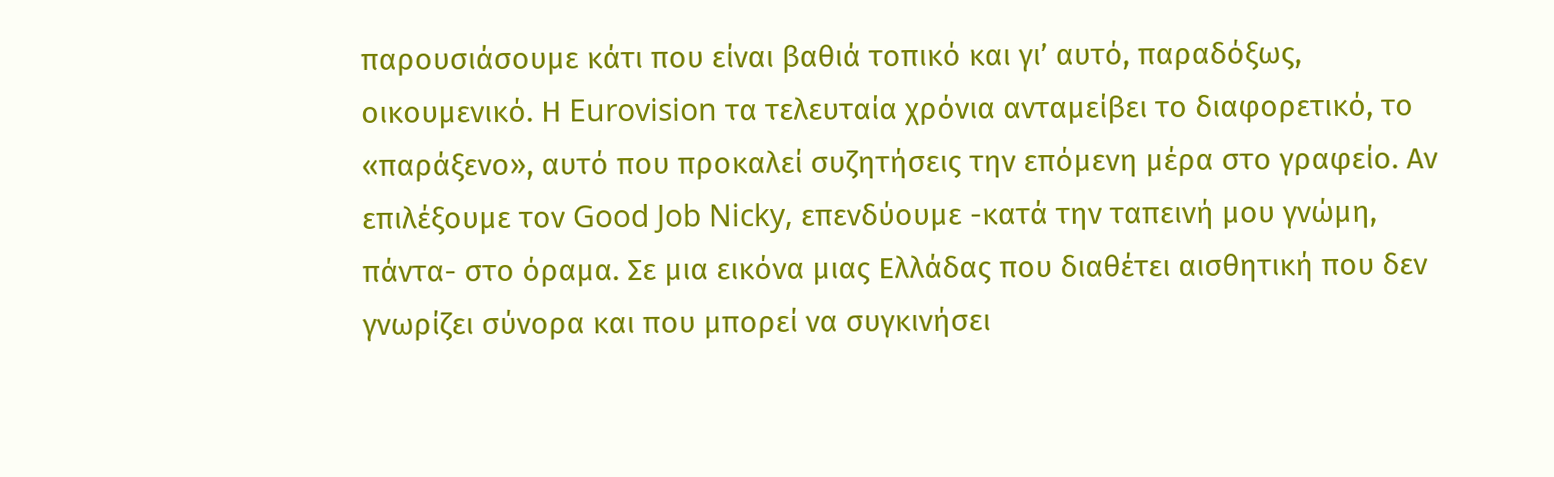παρουσιάσουμε κάτι που είναι βαθιά τοπικό και γι’ αυτό, παραδόξως, οικουμενικό. Η Eurovision τα τελευταία χρόνια ανταμείβει το διαφορετικό, το «παράξενο», αυτό που προκαλεί συζητήσεις την επόμενη μέρα στο γραφείο. Αν επιλέξουμε τον Good Job Nicky, επενδύουμε -κατά την ταπεινή μου γνώμη, πάντα- στο όραμα. Σε μια εικόνα μιας Ελλάδας που διαθέτει αισθητική που δεν γνωρίζει σύνορα και που μπορεί να συγκινήσει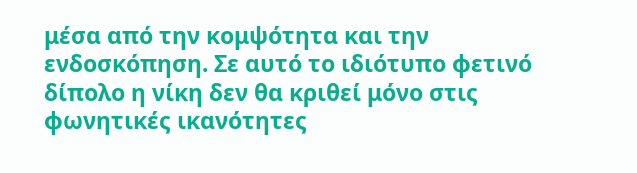μέσα από την κομψότητα και την ενδοσκόπηση. Σε αυτό το ιδιότυπο φετινό δίπολο η νίκη δεν θα κριθεί μόνο στις φωνητικές ικανότητες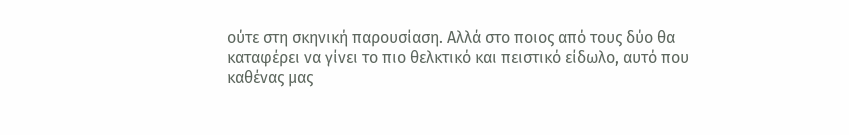ούτε στη σκηνική παρουσίαση. Αλλά στο ποιος από τους δύο θα καταφέρει να γίνει το πιο θελκτικό και πειστικό είδωλο, αυτό που καθένας μας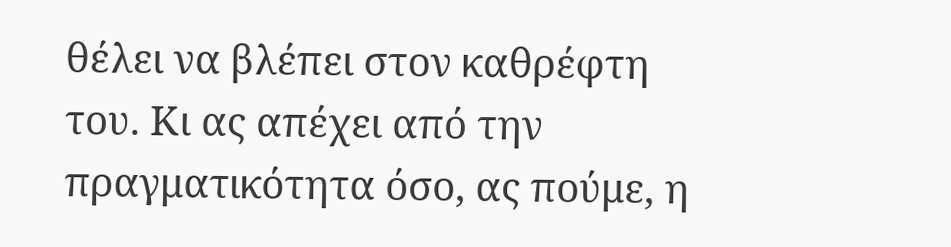θέλει να βλέπει στον καθρέφτη του. Κι ας απέχει από την πραγματικότητα όσο, ας πούμε, η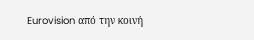Eurovision από την κοινή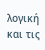λογική και τις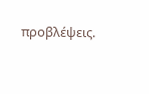προβλέψεις.